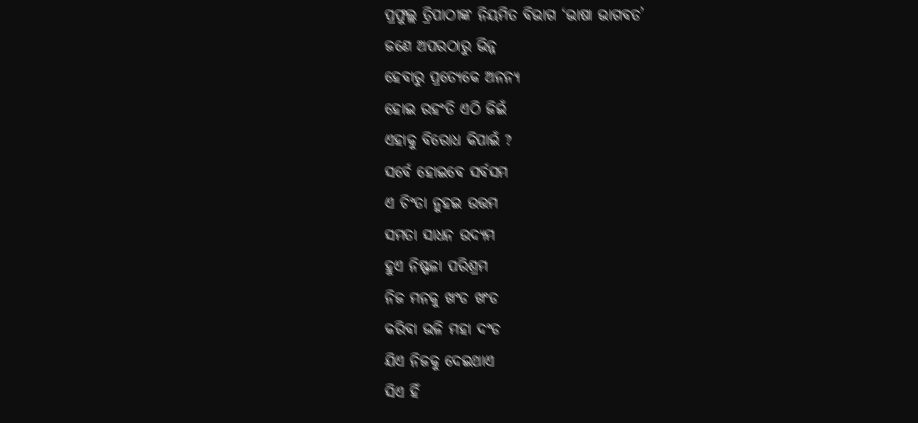ପ୍ରଫୁଲ୍ଲ ତ୍ରିପାଠୀଙ୍କ ନିୟମିତ ବିଭାଗ ‘ଭାଷା ଭାଗବତ’
ଜଣେ ଅପରଠାରୁ ଭିନ୍ନ
ହେବାରୁ ପ୍ରତ୍ୟେକେ ଅନନ୍ୟ
ହୋଇ ରହଂତି ଏଠି ଜିଇଁ
ଏହାକୁ ବିରୋଧ କିପାଇଁ ?
ସର୍ବେ ହୋଇବେ ସର୍ବସମ
ଏ ଚିଂତା ନୁହଇ ଉତ୍ତମ
ସମତା ସାଧନ ଉଦ୍ୟମ
ହୁଏ ନିଷ୍ଫଳା ପରିଶ୍ରମ
ନିଜ ମନକୁ ଖଂଡ ଖଂଡ
କରିବା ଭଳି ମହା ଦଂଡ
ଯିଏ ନିଜକୁ ଦେଇଥାଏ
ସିଏ ହିଁ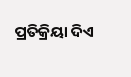ପ୍ରତିକ୍ରିୟା ଦିଏ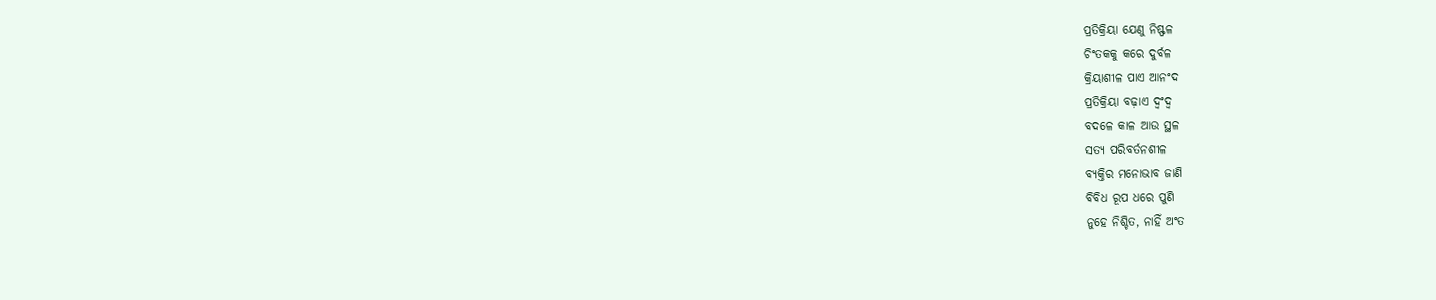ପ୍ରତିକ୍ରିୟା ଯେଣୁ ନିଷ୍ଫଳ
ଚିଂତକକୁ କରେ ଦୁର୍ବଳ
କ୍ରିୟାଶୀଳ ପାଏ ଆନଂଦ
ପ୍ରତିକ୍ରିୟା ବଢ଼ାଏ ଦ୍ବଂଦ୍ବ
ବଦଳେ କାଳ ଆଉ ସ୍ଥଳ
ସତ୍ୟ ପରିବର୍ତନଶୀଳ
ବ୍ୟକ୍ତିର ମନୋଭାବ ଜାଣି
ବିବିଧ ରୂପ ଧରେ ପୁଣି
ନୁହେ ନିଶ୍ଚିତ, ନାହିଁ ଅଂତ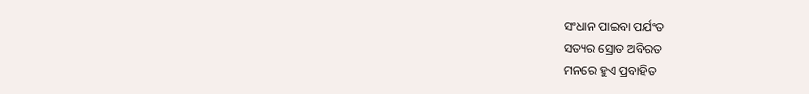ସଂଧାନ ପାଇବା ପର୍ଯଂତ
ସତ୍ୟର ସ୍ରୋତ ଅବିରତ
ମନରେ ହୁଏ ପ୍ରବାହିତ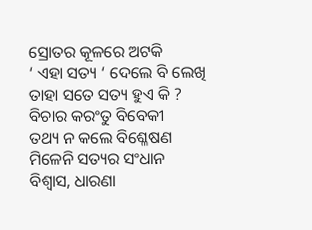ସ୍ରୋତର କୂଳରେ ଅଟକି
‘ ଏହା ସତ୍ୟ ‘ ଦେଲେ ବି ଲେଖି
ତାହା ସତେ ସତ୍ୟ ହୁଏ କି ?
ବିଚାର କରଂତୁ ବିବେକୀ
ତଥ୍ୟ ନ କଲେ ବିଶ୍ଳେଷଣ
ମିଳେନି ସତ୍ୟର ସଂଧାନ
ବିଶ୍ବାସ, ଧାରଣା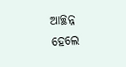ଆଚ୍ଛନ୍ନ
ହେଲେ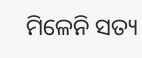ମିଳେନି ସତ୍ୟ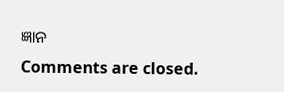ଜ୍ଞାନ
Comments are closed.